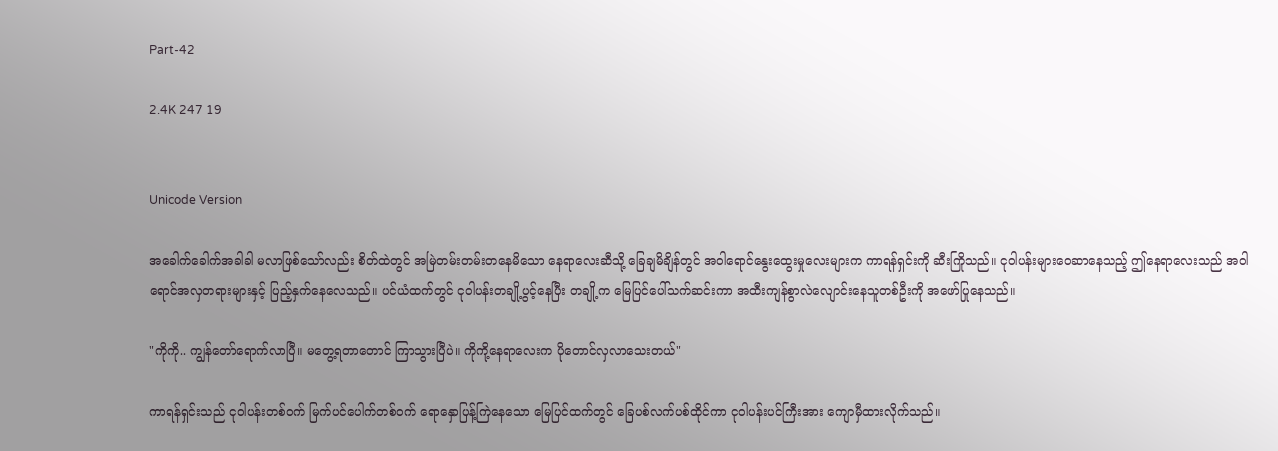Part-42

2.4K 247 19


Unicode Version

အခေါက်ခေါက်အခါခါ မလာဖြစ်သော်လည်း စိတ်ထဲတွင် အမြဲတမ်းတမ်းတနေမိသော နေရာလေးဆီသို့ ခြေချမိချိန်တွင် အဝါရောင်နွေးထွေးမှုလေးများက ကာရန်ရှင်းကို ဆီးကြိုသည်။ ငုဝါပန်းများဝေဆာနေသည့် ဤနေရာလေးသည် အဝါရောင်အလှတရားများနှင့် ပြည့်နှက်နေလေသည်။ ပင်ယံထက်တွင် ငုဝါပန်းတချို့ပွင့်နေပြီး တချို့က မြေပြင်ပေါ်သက်ဆင်းကာ အထီးကျန်စွာလဲလျောင်းနေသူတစ်ဦးကို အဖော်ပြုနေသည်။

"ကိုကို.. ကျွန်တော်ရောက်လာပြီ။ မတွေ့ရတာတောင် ကြာသွားပြီပဲ။ ကိုကို့နေရာလေးက ပိုတောင်လှလာသေးတယ်"

ကာရန်ရှင်းသည် ငုဝါပန်းတစ်ဝက် မြက်ပင်ပေါက်တစ်ဝက် ရောနှောပြန့်ကြဲနေသော မြေပြင်ထက်တွင် ခြေပစ်လက်ပစ်ထိုင်ကာ ငုဝါပန်းပင်ကြီးအား ကျောမှီထားလိုက်သည်။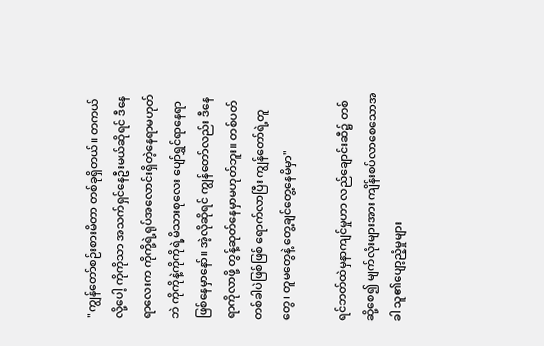"ကျွန်တော်စဉ်းစားမိတာ တစ်ခုရှိတယ်။ တကယ်လို့ပေါ့ ကိုကိုသာ အသက်ရှင်နေဦးမယ်ဆိုရင် ဒီနေရာလေးက ကိုကို့ရဲ့ရုပ်အလောင်းရှိတဲ့နေရာမဟုတ်ဘဲ ကိုကိုနဲ့ကိုကိုရဲ့မိသားစုလေး ပျော်ရွှင်ရာနေရာဖြစ်နေမှာနော်။ အဲ့လိုဆိုရင် ကျွန်တော်လည်း ဒီနေရာကိုလာဖို့ တွန့်ဆုတ်နေမှာမဟုတ်ဘူး။ တစ်ပတ်တစ်ခါပဲဖြစ်ဖြစ် ရောက်လာပြီး ကျွန်တော်ရဲ့တူတွေ၊ တူမတွေနဲ့ တွေ့ချင်တွေ့နေမိမှာ"

ရင်ဘတ်ထဲမှနာကျင်မှုဟာ လည်ချောင်းဆီ၌ တစ်ဆို့စေ၍ မျက်လုံးများအား ကျိန်းစပ်လာစေသောအခါ သူ၏ပျော့ညံ့မှုများ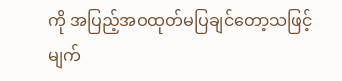ကို အပြည့်အဝထုတ်မပြချင်တော့သဖြင့် မျက်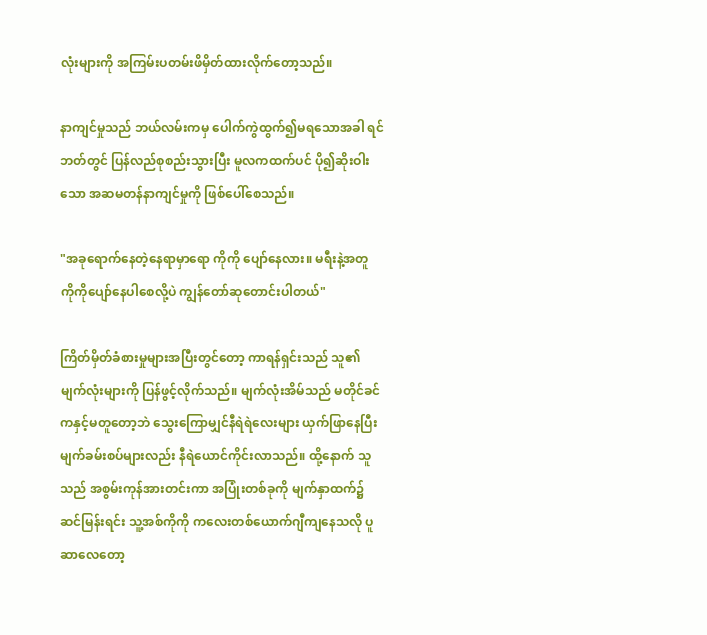လုံးများကို အကြမ်းပတမ်းဖိမှိတ်ထားလိုက်တော့သည်။

နာကျင်မှုသည် ဘယ်လမ်းကမှ ပေါက်ကွဲထွက်၍မရသောအခါ ရင်ဘတ်တွင် ပြန်လည်စုစည်းသွားပြီး မူလကထက်ပင် ပို၍ဆိုးဝါးသော အဆမတန်နာကျင်မှုကို ဖြစ်ပေါ်စေသည်။

"အခုရောက်နေတဲ့နေရာမှာရော ကိုကို ပျော်နေလား။ မရီးနဲ့အတူ ကိုကိုပျော်နေပါစေလို့ပဲ ကျွန်တော်ဆုတောင်းပါတယ်"

ကြိတ်မှိတ်ခံစားမှုများအပြီးတွင်တော့ ကာရန်ရှင်းသည် သူ၏မျက်လုံးများကို ပြန်ဖွင့်လိုက်သည်။ မျက်လုံးအိမ်သည် မတိုင်ခင်ကနှင့်မတူတော့ဘဲ သွေးကြောမျှင်နီရဲရဲလေးများ ယှက်ဖြာနေပြီး မျက်ခမ်းစပ်များလည်း နီရဲယောင်ကိုင်းလာသည်။ ထို့နောက် သူသည် အစွမ်းကုန်အားတင်းကာ အပြုံးတစ်ခုကို မျက်နှာထက်၌ဆင်မြန်းရင်း သူ့အစ်ကိုကို ကလေးတစ်ယောက်ဂျီကျနေသလို ပူဆာလေတော့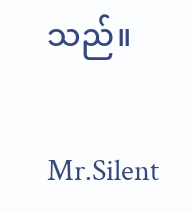သည်။

Mr.Silent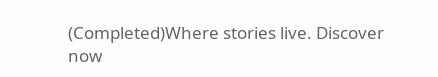(Completed)Where stories live. Discover now